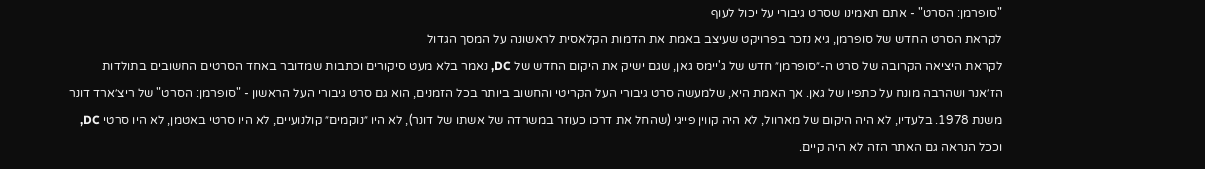"סופרמן: הסרט" - אתם תאמינו שסרט גיבורי על יכול לעוף
לקראת הסרט החדש של סופרמן, גיא נזכר בפרויקט שעיצב באמת את הדמות הקלאסית לראשונה על המסך הגדול
לקראת היציאה הקרובה של סרט ה-״סופרמן״ חדש של ג'יימס גאן, שגם ישיק את היקום החדש של DC, נאמר בלא מעט סיקורים וכתבות שמדובר באחד הסרטים החשובים בתולדות הז׳אנר ושהרבה מונח על כתפיו של גאן. אך האמת היא, שלמעשה סרט גיבורי העל הקריטי והחשוב ביותר בכל הזמנים, הוא גם סרט גיבורי העל הראשון - "סופרמן: הסרט" של ריצ׳ארד דונר משנת 1978. בלעדיו, לא היה היקום של מארוול, לא היה קווין פייגי (שהחל את דרכו כעוזר במשרדה של אשתו של דונר), לא היו ״נוקמים״ קולנועיים, לא היו סרטי באטמן, לא היו סרטי DC, וככל הנראה גם האתר הזה לא היה קיים.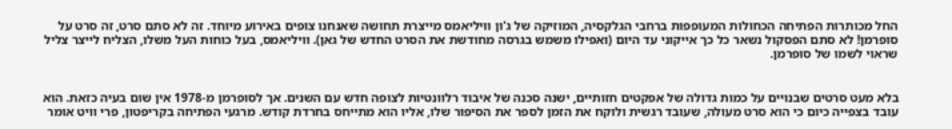החל מכותרות הפתיחה הכחולות המעופפות ברחבי הגלקסיה, המוזיקה של ג'ון וויליאמס מייצרת תחושה שאנחנו צופים באירוע מיוחד. זה לא סתם סרט, זה סרט על סופרמן! לא סתם הפסקול נשאר כל כך אייקוני עד היום (ואפילו משמש בגרסה מחודשת את הסרט החדש של גאן). וויליאמס, בעל כוחות העל משלו, הצליח לייצר צליל שראוי לשמו של סופרמן.


בלא מעט סרטים שבנויים על כמות גדולה של אפקטים חזותיים, ישנה סכנה של איבוד רלוונטיות לצופה חדש עם השנים. אך לסופרמן מ-1978 אין שום בעיה כזאת. הוא עובד בצפייה כיום כי הוא סרט מעולה, שעובד רגשית ולוקח את הזמן לספר את הסיפור שלו, אליו הוא מתייחס בחרדת קודש. מרגעי הפתיחה בקריפטון, פרי וויט אומר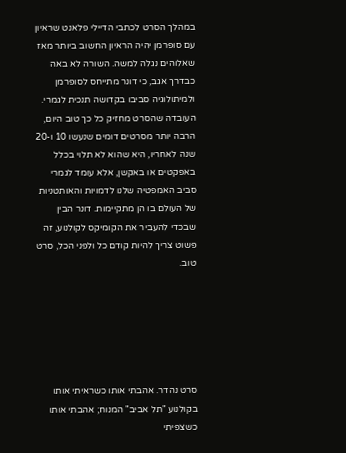במהלך הסרט לכתבי הדיילי פלאנט שראיון עם סופרמן יהיה הראיון החשוב ביותר מאז שאלוהים נגלה למשה. השורה לא באה כבדרך אגב, כי דונר מתייחס לסופרמן ולמיתולוגיה סביבו בקדושה תנכית לגמרי.
העובדה שהסרט מחזיק כל כך טוב היום, הרבה יותר מסרטים דומים שנעשו 10 ו-20 שנה לאחריו, היא שהוא לא תלוי בכלל באפקטים או באקשן, אלא עומד לגמרי סביב האמפטיה שלנו לדמויות והאותטניות של העולם בו הן מתקיימות. דונר הבין שבכדי להעביר את הקומיקס לקולנוע, זה פשוט צריך להיות קודם כל ולפני הכל, סרט טוב.






סרט נהדר. אהבתי אותו כשראיתי אותו בקולנוע "תל אביב" המנוח; אהבתי אותו כשצפיתי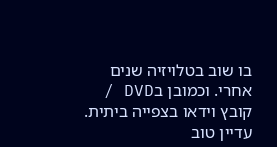בו שוב בטלויזיה שנים אחרי. וכמובן בDVD / קובץ וידאו בצפייה ביתית. עדיין טוב